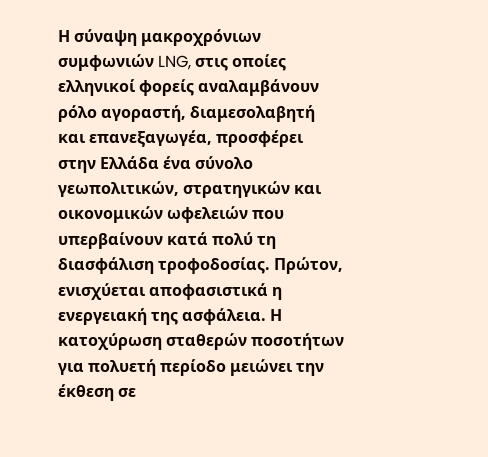Η σύναψη μακροχρόνιων συμφωνιών LNG, στις οποίες ελληνικοί φορείς αναλαμβάνουν ρόλο αγοραστή, διαμεσολαβητή και επανεξαγωγέα, προσφέρει στην Ελλάδα ένα σύνολο γεωπολιτικών, στρατηγικών και οικονομικών ωφελειών που υπερβαίνουν κατά πολύ τη διασφάλιση τροφοδοσίας. Πρώτον, ενισχύεται αποφασιστικά η ενεργειακή της ασφάλεια. Η κατοχύρωση σταθερών ποσοτήτων για πολυετή περίοδο μειώνει την έκθεση σε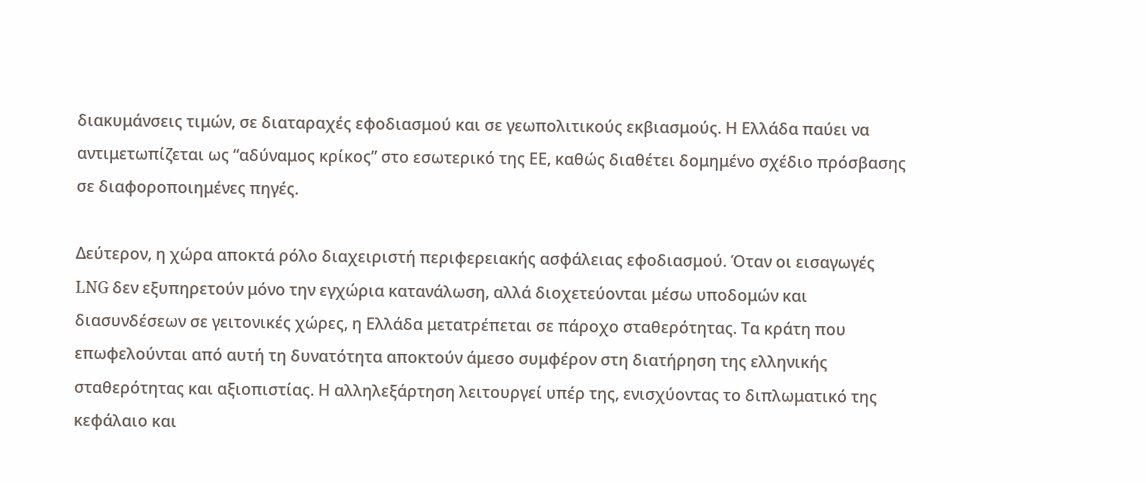διακυμάνσεις τιμών, σε διαταραχές εφοδιασμού και σε γεωπολιτικούς εκβιασμούς. Η Ελλάδα παύει να αντιμετωπίζεται ως “αδύναμος κρίκος” στο εσωτερικό της ΕΕ, καθώς διαθέτει δομημένο σχέδιο πρόσβασης σε διαφοροποιημένες πηγές.

Δεύτερον, η χώρα αποκτά ρόλο διαχειριστή περιφερειακής ασφάλειας εφοδιασμού. Όταν οι εισαγωγές LNG δεν εξυπηρετούν μόνο την εγχώρια κατανάλωση, αλλά διοχετεύονται μέσω υποδομών και διασυνδέσεων σε γειτονικές χώρες, η Ελλάδα μετατρέπεται σε πάροχο σταθερότητας. Τα κράτη που επωφελούνται από αυτή τη δυνατότητα αποκτούν άμεσο συμφέρον στη διατήρηση της ελληνικής σταθερότητας και αξιοπιστίας. Η αλληλεξάρτηση λειτουργεί υπέρ της, ενισχύοντας το διπλωματικό της κεφάλαιο και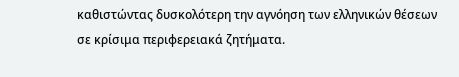καθιστώντας δυσκολότερη την αγνόηση των ελληνικών θέσεων σε κρίσιμα περιφερειακά ζητήματα.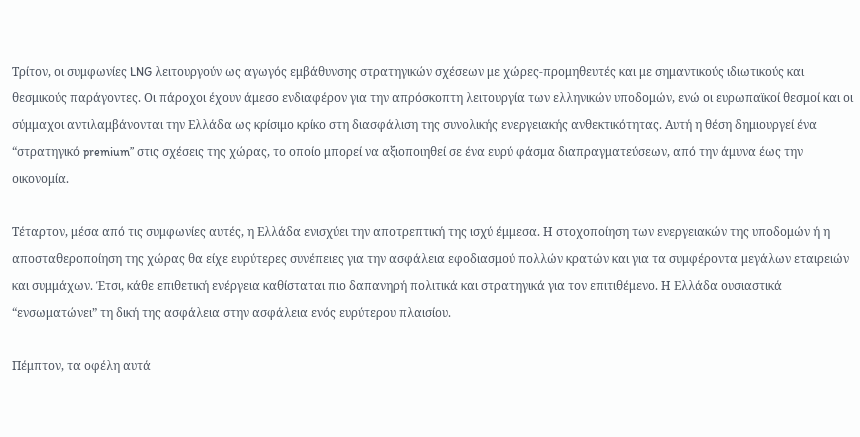Τρίτον, οι συμφωνίες LNG λειτουργούν ως αγωγός εμβάθυνσης στρατηγικών σχέσεων με χώρες-προμηθευτές και με σημαντικούς ιδιωτικούς και θεσμικούς παράγοντες. Οι πάροχοι έχουν άμεσο ενδιαφέρον για την απρόσκοπτη λειτουργία των ελληνικών υποδομών, ενώ οι ευρωπαϊκοί θεσμοί και οι σύμμαχοι αντιλαμβάνονται την Ελλάδα ως κρίσιμο κρίκο στη διασφάλιση της συνολικής ενεργειακής ανθεκτικότητας. Αυτή η θέση δημιουργεί ένα “στρατηγικό premium” στις σχέσεις της χώρας, το οποίο μπορεί να αξιοποιηθεί σε ένα ευρύ φάσμα διαπραγματεύσεων, από την άμυνα έως την οικονομία.

Τέταρτον, μέσα από τις συμφωνίες αυτές, η Ελλάδα ενισχύει την αποτρεπτική της ισχύ έμμεσα. Η στοχοποίηση των ενεργειακών της υποδομών ή η αποσταθεροποίηση της χώρας θα είχε ευρύτερες συνέπειες για την ασφάλεια εφοδιασμού πολλών κρατών και για τα συμφέροντα μεγάλων εταιρειών και συμμάχων. Έτσι, κάθε επιθετική ενέργεια καθίσταται πιο δαπανηρή πολιτικά και στρατηγικά για τον επιτιθέμενο. Η Ελλάδα ουσιαστικά “ενσωματώνει” τη δική της ασφάλεια στην ασφάλεια ενός ευρύτερου πλαισίου.

Πέμπτον, τα οφέλη αυτά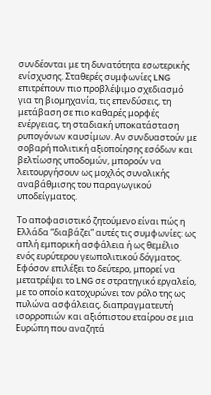συνδέονται με τη δυνατότητα εσωτερικής ενίσχυσης. Σταθερές συμφωνίες LNG επιτρέπουν πιο προβλέψιμο σχεδιασμό για τη βιομηχανία, τις επενδύσεις, τη μετάβαση σε πιο καθαρές μορφές ενέργειας, τη σταδιακή υποκατάσταση ρυπογόνων καυσίμων. Αν συνδυαστούν με σοβαρή πολιτική αξιοποίησης εσόδων και βελτίωσης υποδομών, μπορούν να λειτουργήσουν ως μοχλός συνολικής αναβάθμισης του παραγωγικού υποδείγματος.

Το αποφασιστικό ζητούμενο είναι πώς η Ελλάδα “διαβάζει” αυτές τις συμφωνίες: ως απλή εμπορική ασφάλεια ή ως θεμέλιο ενός ευρύτερου γεωπολιτικού δόγματος. Εφόσον επιλέξει το δεύτερο, μπορεί να μετατρέψει το LNG σε στρατηγικό εργαλείο, με το οποίο κατοχυρώνει τον ρόλο της ως πυλώνα ασφάλειας, διαπραγματευτή ισορροπιών και αξιόπιστου εταίρου σε μια Ευρώπη που αναζητά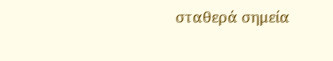σταθερά σημεία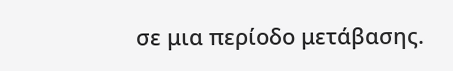σε μια περίοδο μετάβασης.